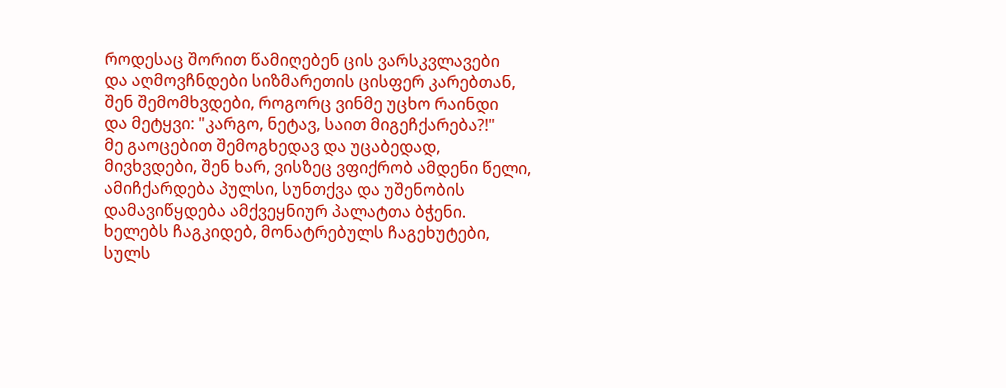როდესაც შორით წამიღებენ ცის ვარსკვლავები
და აღმოვჩნდები სიზმარეთის ცისფერ კარებთან,
შენ შემომხვდები, როგორც ვინმე უცხო რაინდი
და მეტყვი: "კარგო, ნეტავ, საით მიგეჩქარება?!"
მე გაოცებით შემოგხედავ და უცაბედად,
მივხვდები, შენ ხარ, ვისზეც ვფიქრობ ამდენი წელი,
ამიჩქარდება პულსი, სუნთქვა და უშენობის
დამავიწყდება ამქვეყნიურ პალატთა ბჭენი.
ხელებს ჩაგკიდებ, მონატრებულს ჩაგეხუტები,
სულს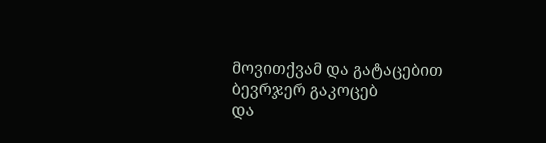მოვითქვამ და გატაცებით ბევრჯერ გაკოცებ
და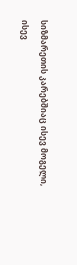სიზმარეთის კარებშიაც ისევ მოგელი,
ისევ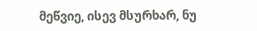მეწვიე, ისევ მსურხარ, ნუ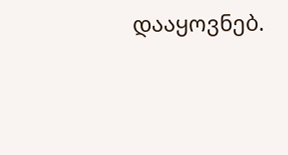დააყოვნებ.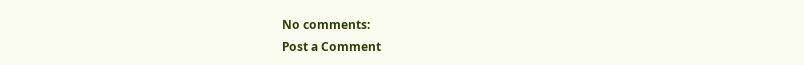No comments:
Post a Comment